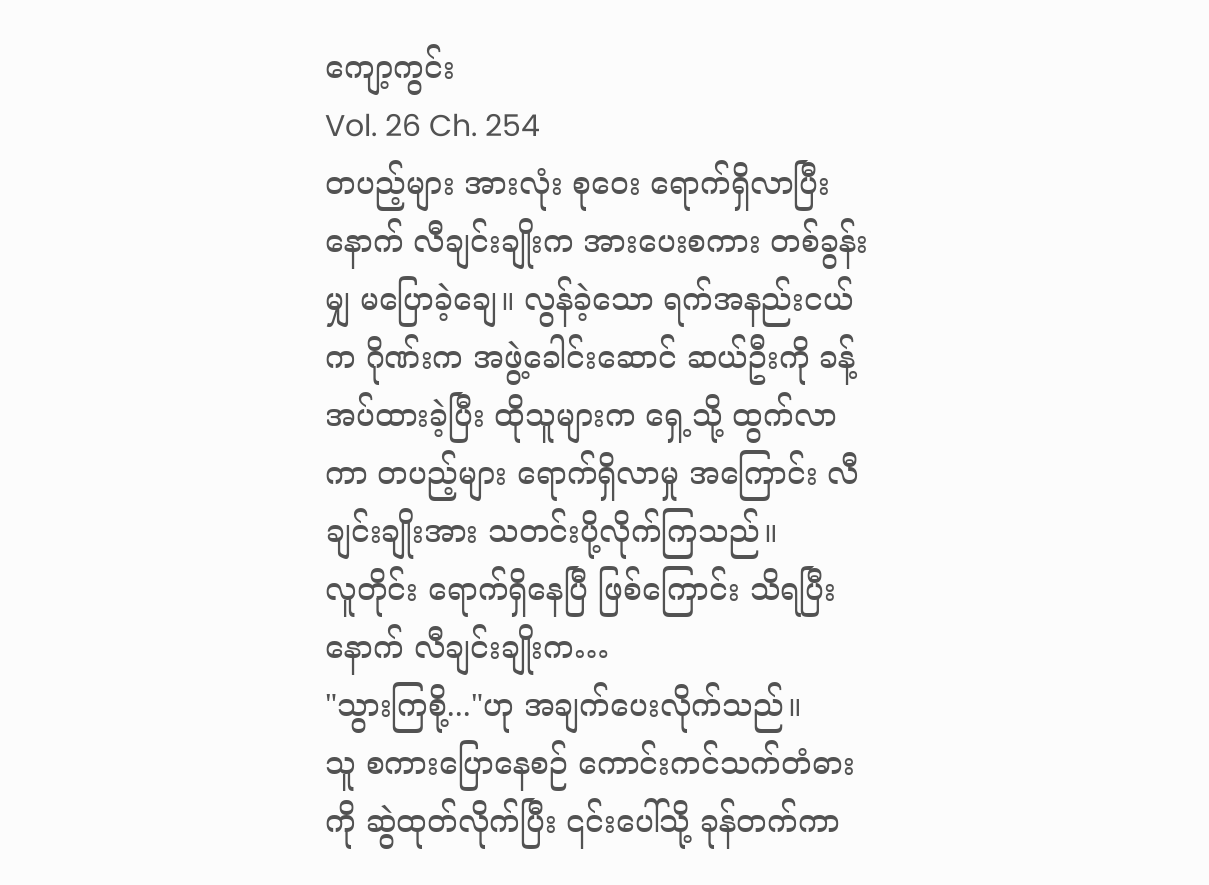ကျော့ကွင်း
Vol. 26 Ch. 254
တပည့်များ အားလုံး စုဝေး ရောက်ရှိလာပြီးနောက် လီချင်းချိုးက အားပေးစကား တစ်ခွန်းမျှ မပြောခဲ့ချေ။ လွန်ခဲ့သော ရက်အနည်းငယ်က ဂိုဏ်းက အဖွဲ့ခေါင်းဆောင် ဆယ်ဦးကို ခန့်အပ်ထားခဲ့ပြီး ထိုသူများက ရှေ့သို့ ထွက်လာကာ တပည့်များ ရောက်ရှိလာမှု အကြောင်း လီချင်းချိုးအား သတင်းပို့လိုက်ကြသည်။
လူတိုင်း ရောက်ရှိနေပြီ ဖြစ်ကြောင်း သိရပြီးနောက် လီချင်းချိုးက…
"သွားကြစို့..."ဟု အချက်ပေးလိုက်သည်။
သူ စကားပြောနေစဉ် ကောင်းကင်သက်တံဓားကို ဆွဲထုတ်လိုက်ပြီး ၎င်းပေါ်သို့ ခုန်တက်ကာ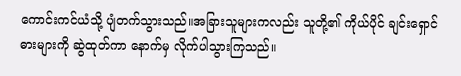ကောင်းကင်ယံသို့ ပျံတက်သွားသည်။အခြားသူများကလည်း သူတို့၏ ကိုယ်ပိုင် ချင်းရှောင်ဓားများကို ဆွဲထုတ်ကာ နောက်မှ လိုက်ပါသွားကြသည်။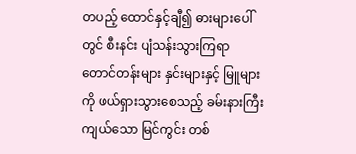တပည့် ထောင်နှင့်ချီ၍ ဓားများပေါ်တွင် စီးနင်း ပျံသန်းသွားကြရာ တောင်တန်းများ နှင်းများနှင့် မြူများကို ဖယ်ရှားသွားစေသည့် ခမ်းနားကြီးကျယ်သော မြင်ကွင်း တစ်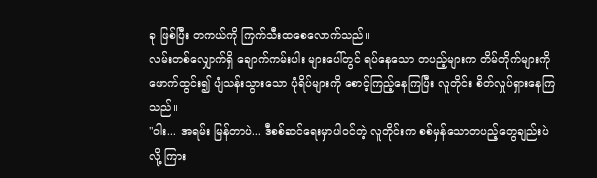ခု ဖြစ်ပြီး တကယ်ကို ကြက်သီးထစေလောက်သည်။
လမ်းတစ်လျှောက်ရှိ ချောက်ကမ်းပါး များပေါ်တွင် ရပ်နေသော တပည့်များက တိမ်တိုက်များကို ဖောက်ထွင်း၍ ပျံသန်းသွားသော ပုံရိပ်များကို စောင့်ကြည့်နေကြပြီး လူတိုင်း စိတ်လှုပ်ရှားနေကြသည်။
"ဝါး... အရမ်း မြန်တာပဲ... ဒီစစ်ဆင်ရေးမှာပါဝင်တဲ့ လူတိုင်းက စစ်မှန်သောတပည့်တွေချည်းပဲလို့ ကြား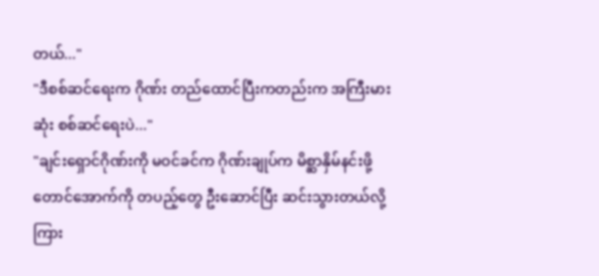တယ်..."
"ဒီစစ်ဆင်ရေးက ဂိုဏ်း တည်ထောင်ပြီးကတည်းက အကြီးမားဆုံး စစ်ဆင်ရေးပဲ..."
"ချင်းရှောင်ဂိုဏ်းကို မဝင်ခင်က ဂိုဏ်းချုပ်က မိစ္ဆာနှိမ်နင်းဖို့ တောင်အောက်ကို တပည့်တွေ ဦးဆောင်ပြီး ဆင်းသွားတယ်လို့ ကြား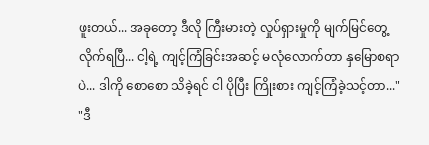ဖူးတယ်... အခုတော့ ဒီလို ကြီးမားတဲ့ လှုပ်ရှားမှုကို မျက်မြင်တွေ့လိုက်ရပြီ... ငါ့ရဲ့ ကျင့်ကြံခြင်းအဆင့် မလုံလောက်တာ နှမြောစရာပဲ... ဒါကို စောစော သိခဲ့ရင် ငါ ပိုပြီး ကြိုးစား ကျင့်ကြံခဲ့သင့်တာ..."
"ဒီ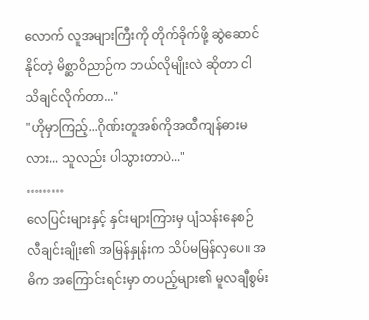လောက် လူအများကြီးကို တိုက်ခိုက်ဖို့ ဆွဲဆောင်နိုင်တဲ့ မိစ္ဆာဝိညာဉ်က ဘယ်လိုမျိုးလဲ ဆိုတာ ငါ သိချင်လိုက်တာ..."
"ဟိုမှာကြည့်...ဂိုဏ်းတူအစ်ကိုအထီကျန်ဓားမလား... သူလည်း ပါသွားတာပဲ..."
………
လေပြင်းများနှင့် နှင်းများကြားမှ ပျံသန်းနေစဉ် လီချင်းချိုး၏ အမြန်နှုန်းက သိပ်မမြန်လှပေ။ အဓိက အကြောင်းရင်းမှာ တပည့်များ၏ မူလချီစွမ်း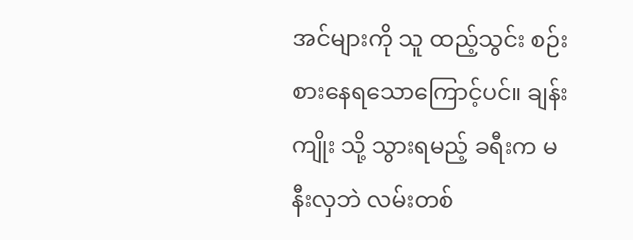အင်များကို သူ ထည့်သွင်း စဉ်းစားနေရသောကြောင့်ပင်။ ချန်းကျိုး သို့ သွားရမည့် ခရီးက မနီးလှဘဲ လမ်းတစ်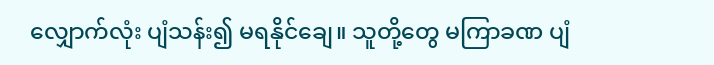လျှောက်လုံး ပျံသန်း၍ မရနိုင်ချေ။ သူတို့တွေ မကြာခဏ ပျံ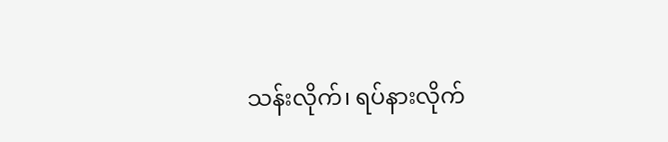သန်းလိုက်၊ ရပ်နားလိုက်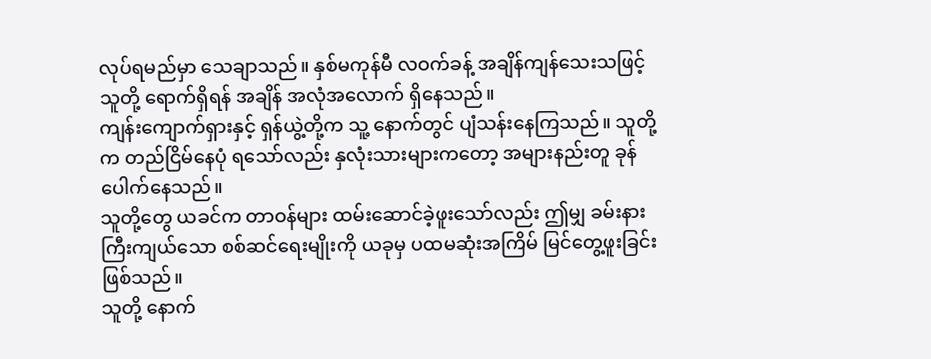လုပ်ရမည်မှာ သေချာသည်။ နှစ်မကုန်မီ လဝက်ခန့် အချိန်ကျန်သေးသဖြင့် သူတို့ ရောက်ရှိရန် အချိန် အလုံအလောက် ရှိနေသည်။
ကျန်းကျောက်ရှားနှင့် ရှန်ယွဲ့တို့က သူ့ နောက်တွင် ပျံသန်းနေကြသည်။ သူတို့က တည်ငြိမ်နေပုံ ရသော်လည်း နှလုံးသားများကတော့ အများနည်းတူ ခုန်ပေါက်နေသည်။
သူတို့တွေ ယခင်က တာဝန်များ ထမ်းဆောင်ခဲ့ဖူးသော်လည်း ဤမျှ ခမ်းနားကြီးကျယ်သော စစ်ဆင်ရေးမျိုးကို ယခုမှ ပထမဆုံးအကြိမ် မြင်တွေ့ဖူးခြင်း ဖြစ်သည်။
သူတို့ နောက်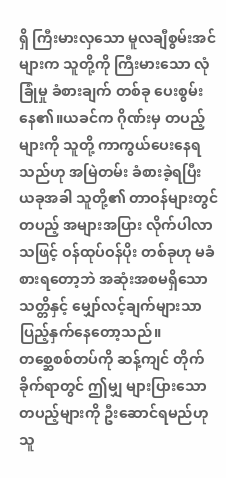ရှိ ကြီးမားလှသော မူလချီစွမ်းအင်များက သူတို့ကို ကြီးမားသော လုံခြုံမှု ခံစားချက် တစ်ခု ပေးစွမ်းနေ၏။ယခင်က ဂိုဏ်းမှ တပည့်များကို သူတို့ ကာကွယ်ပေးနေရသည်ဟု အမြဲတမ်း ခံစားခဲ့ရပြီး ယခုအခါ သူတို့၏ တာဝန်များတွင် တပည့် အများအပြား လိုက်ပါလာသဖြင့် ဝန်ထုပ်ဝန်ပိုး တစ်ခုဟု မခံစားရတော့ဘဲ အဆုံးအစမရှိသော သတ္တိနှင့် မျှော်လင့်ချက်များသာ ပြည့်နှက်နေတော့သည်။
တစ္ဆေစစ်တပ်ကို ဆန့်ကျင် တိုက်ခိုက်ရာတွင် ဤမျှ များပြားသော တပည့်များကို ဦးဆောင်ရမည်ဟု သူ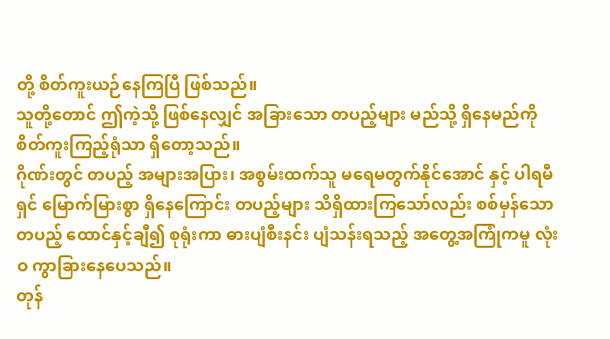တို့ စိတ်ကူးယဉ်နေကြပြီ ဖြစ်သည်။
သူတို့တောင် ဤကဲ့သို့ ဖြစ်နေလျှင် အခြားသော တပည့်များ မည်သို့ ရှိနေမည်ကို စိတ်ကူးကြည့်ရုံသာ ရှိတော့သည်။
ဂိုဏ်းတွင် တပည့် အများအပြား၊ အစွမ်းထက်သူ မရေမတွက်နိုင်အောင် နှင့် ပါရမီရှင် မြောက်မြားစွာ ရှိနေကြောင်း တပည့်များ သိရှိထားကြသော်လည်း စစ်မှန်သောတပည့် ထောင်နှင့်ချီ၍ စုရုံးကာ ဓားပျံစီးနင်း ပျံသန်းရသည့် အတွေ့အကြုံကမူ လုံးဝ ကွာခြားနေပေသည်။
တုန်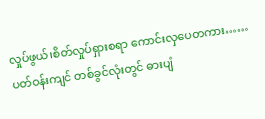လှုပ်ဖွယ်၊စိတ်လှုပ်ရှားစရာ ကောင်းလှပေတကား……
ပတ်ဝန်းကျင် တစ်ခွင်လုံးတွင် ဓားပျံ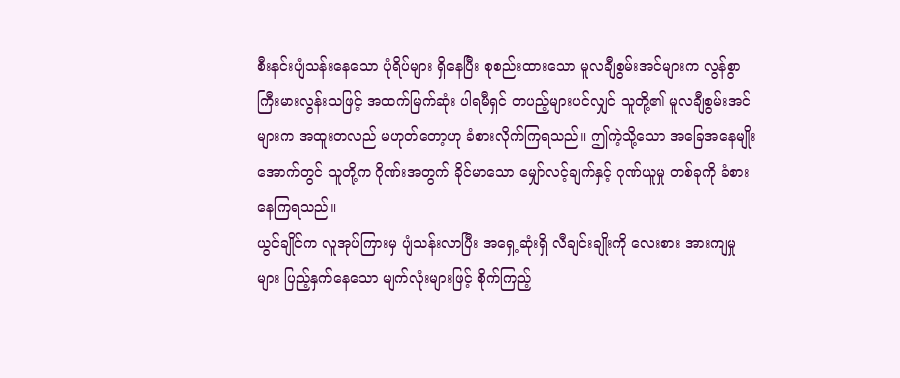စီးနင်းပျံသန်းနေသော ပုံရိပ်များ ရှိနေပြီး စုစည်းထားသော မူလချီစွမ်းအင်များက လွန်စွာ ကြီးမားလွန်းသဖြင့် အထက်မြက်ဆုံး ပါရမီရှင် တပည့်များပင်လျှင် သူတို့၏ မူလချီစွမ်းအင်များက အထူးတလည် မဟုတ်တော့ဟု ခံစားလိုက်ကြရသည်။ ဤကဲ့သို့သော အခြေအနေမျိုး အောက်တွင် သူတို့က ဂိုဏ်းအတွက် ခိုင်မာသော မျှော်လင့်ချက်နှင့် ဂုဏ်ယူမှု တစ်ခုကို ခံစားနေကြရသည်။
ယွင်ချိုင်က လူအုပ်ကြားမှ ပျံသန်းလာပြီး အရှေ့ဆုံးရှိ လီချင်းချိုးကို လေးစား အားကျမှုများ ပြည့်နှက်နေသော မျက်လုံးများဖြင့် စိုက်ကြည့်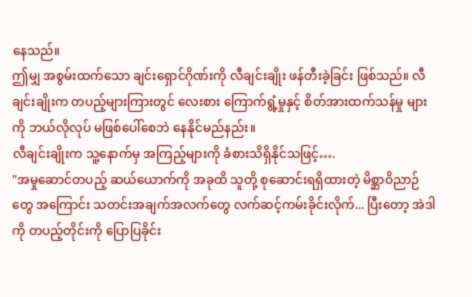နေသည်။
ဤမျှ အစွမ်းထက်သော ချင်းရှောင်ဂိုဏ်းကို လီချင်းချိုး ဖန်တီးခဲ့ခြင်း ဖြစ်သည်။ လီချင်းချိုးက တပည့်များကြားတွင် လေးစား ကြောက်ရွံ့မှုနှင့် စိတ်အားထက်သန်မှု များကို ဘယ်လိုလုပ် မဖြစ်ပေါ်စေဘဲ နေနိုင်မည်နည်း။
လီချင်းချိုးက သူ့နောက်မှ အကြည့်များကို ခံစားသိရှိနိုင်သဖြင့်….
"အမှုဆောင်တပည့် ဆယ်ယောက်ကို အခုထိ သူတို့ စုဆောင်းရရှိထားတဲ့ မိစ္ဆာဝိညာဉ်တွေ အကြောင်း သတင်းအချက်အလက်တွေ လက်ဆင့်ကမ်းခိုင်းလိုက်... ပြီးတော့ အဲဒါကို တပည့်တိုင်းကို ပြောပြခိုင်း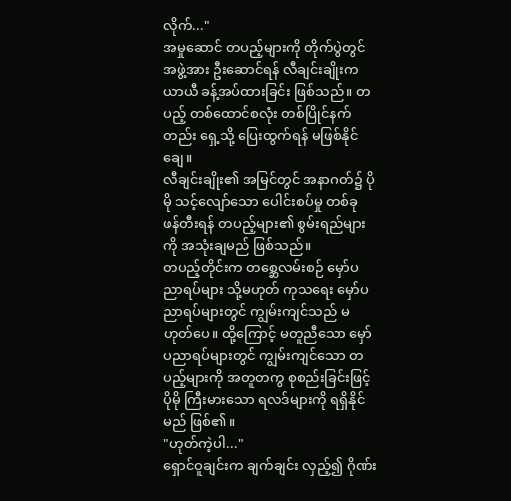လိုက်..."
အမှုဆောင် တပည့်များကို တိုက်ပွဲတွင် အဖွဲ့အား ဦးဆောင်ရန် လီချင်းချိုးက ယာယီ ခန့်အပ်ထားခြင်း ဖြစ်သည်။ တပည့် တစ်ထောင်စလုံး တစ်ပြိုင်နက်တည်း ရှေ့သို့ ပြေးထွက်ရန် မဖြစ်နိုင်ချေ။
လီချင်းချိုး၏ အမြင်တွင် အနာဂတ်၌ ပိုမို သင့်လျော်သော ပေါင်းစပ်မှု တစ်ခု ဖန်တီးရန် တပည့်များ၏ စွမ်းရည်များကို အသုံးချမည် ဖြစ်သည်။
တပည့်တိုင်းက တစ္ဆေလမ်းစဉ် မှော်ပညာရပ်များ သို့မဟုတ် ကုသရေး မှော်ပညာရပ်များတွင် ကျွမ်းကျင်သည် မဟုတ်ပေ။ ထို့ကြောင့် မတူညီသော မှော်ပညာရပ်များတွင် ကျွမ်းကျင်သော တပည့်များကို အတူတကွ စုစည်းခြင်းဖြင့် ပိုမို ကြီးမားသော ရလဒ်များကို ရရှိနိုင်မည် ဖြစ်၏။
"ဟုတ်ကဲ့ပါ..."
ရှောင်ဝူချင်းက ချက်ချင်း လှည့်၍ ဂိုဏ်း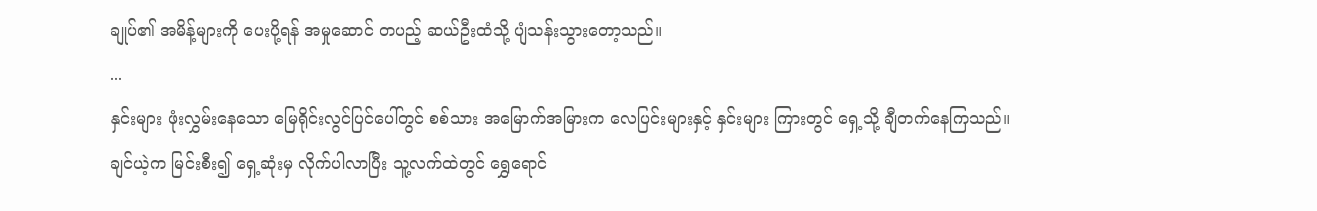ချုပ်၏ အမိန့်များကို ပေးပို့ရန် အမှုဆောင် တပည့် ဆယ်ဦးထံသို့ ပျံသန်းသွားတော့သည်။
...
နှင်းများ ဖုံးလွှမ်းနေသော မြေရိုင်းလွင်ပြင်ပေါ်တွင် စစ်သား အမြောက်အမြားက လေပြင်းများနှင့် နှင်းများ ကြားတွင် ရှေ့သို့ ချီတက်နေကြသည်။
ချင်ယဲ့က မြင်းစီး၍ ရှေ့ဆုံးမှ လိုက်ပါလာပြီး သူ့လက်ထဲတွင် ရွှေရောင်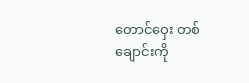တောင်ဝှေး တစ်ချောင်းကို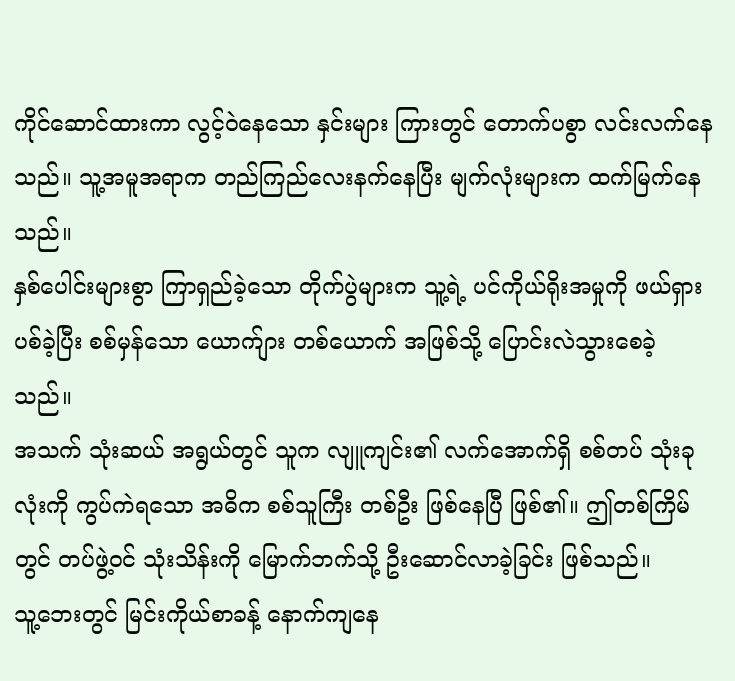ကိုင်ဆောင်ထားကာ လွင့်ဝဲနေသော နှင်းများ ကြားတွင် တောက်ပစွာ လင်းလက်နေသည်။ သူ့အမူအရာက တည်ကြည်လေးနက်နေပြီး မျက်လုံးများက ထက်မြက်နေသည်။
နှစ်ပေါင်းများစွာ ကြာရှည်ခဲ့သော တိုက်ပွဲများက သူ့ရဲ့ ပင်ကိုယ်ရိုးအမှုကို ဖယ်ရှားပစ်ခဲ့ပြီး စစ်မှန်သော ယောက်ျား တစ်ယောက် အဖြစ်သို့ ပြောင်းလဲသွားစေခဲ့သည်။
အသက် သုံးဆယ် အရွယ်တွင် သူက လျူကျင်း၏ လက်အောက်ရှိ စစ်တပ် သုံးခုလုံးကို ကွပ်ကဲရသော အဓိက စစ်သူကြီး တစ်ဦး ဖြစ်နေပြီ ဖြစ်၏။ ဤတစ်ကြိမ်တွင် တပ်ဖွဲ့ဝင် သုံးသိန်းကို မြောက်ဘက်သို့ ဦးဆောင်လာခဲ့ခြင်း ဖြစ်သည်။
သူ့ဘေးတွင် မြင်းကိုယ်စာခန့် နောက်ကျနေ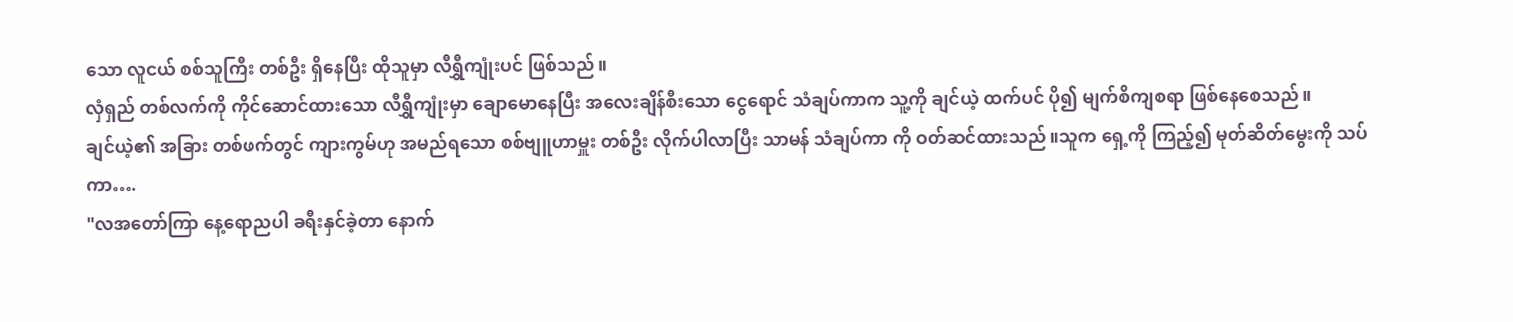သော လူငယ် စစ်သူကြီး တစ်ဦး ရှိနေပြီး ထိုသူမှာ လီရွှီကျုံးပင် ဖြစ်သည်။
လှံရှည် တစ်လက်ကို ကိုင်ဆောင်ထားသော လီရွှီကျုံးမှာ ချောမောနေပြီး အလေးချိန်စီးသော ငွေရောင် သံချပ်ကာက သူ့ကို ချင်ယဲ့ ထက်ပင် ပို၍ မျက်စိကျစရာ ဖြစ်နေစေသည်။
ချင်ယဲ့၏ အခြား တစ်ဖက်တွင် ကျားကွမ်ဟု အမည်ရသော စစ်ဗျူဟာမှူး တစ်ဦး လိုက်ပါလာပြီး သာမန် သံချပ်ကာ ကို ဝတ်ဆင်ထားသည်။သူက ရှေ့ကို ကြည့်၍ မုတ်ဆိတ်မွေးကို သပ်ကာ….
"လအတော်ကြာ နေ့ရောညပါ ခရီးနှင်ခဲ့တာ နောက်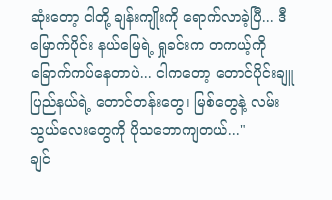ဆုံးတော့ ငါတို့ ချန်းကျိုးကို ရောက်လာခဲ့ပြီ... ဒီမြောက်ပိုင်း နယ်မြေရဲ့ ရှုခင်းက တကယ့်ကို ခြောက်ကပ်နေတာပဲ... ငါကတော့ တောင်ပိုင်းချူပြည်နယ်ရဲ့ တောင်တန်းတွေ၊ မြစ်တွေနဲ့ လမ်းသွယ်လေးတွေကို ပိုသဘောကျတယ်..."
ချင်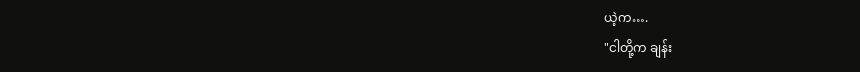ယဲ့က….
"ငါတို့က ချန်း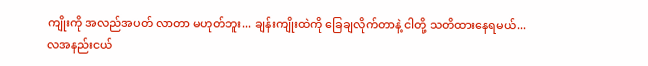ကျိုးကို အလည်အပတ် လာတာ မဟုတ်ဘူး... ချန်းကျိုးထဲကို ခြေချလိုက်တာနဲ့ ငါတို့ သတိထားနေရမယ်... လအနည်းငယ်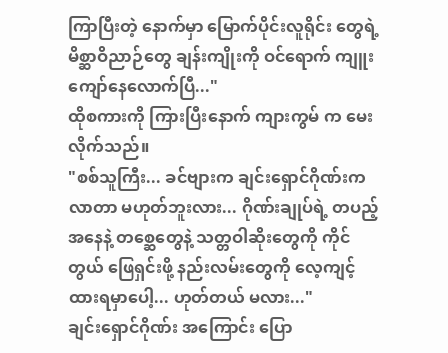ကြာပြီးတဲ့ နောက်မှာ မြောက်ပိုင်းလူရိုင်း တွေရဲ့ မိစ္ဆာဝိညာဉ်တွေ ချန်းကျိုးကို ဝင်ရောက် ကျူးကျော်နေလောက်ပြီ..."
ထိုစကားကို ကြားပြီးနောက် ကျားကွမ် က မေးလိုက်သည်။
"စစ်သူကြီး... ခင်ဗျားက ချင်းရှောင်ဂိုဏ်းက လာတာ မဟုတ်ဘူးလား... ဂိုဏ်းချုပ်ရဲ့ တပည့် အနေနဲ့ တစ္ဆေတွေနဲ့ သတ္တဝါဆိုးတွေကို ကိုင်တွယ် ဖြေရှင်းဖို့ နည်းလမ်းတွေကို လေ့ကျင့်ထားရမှာပေါ့... ဟုတ်တယ် မလား..."
ချင်းရှောင်ဂိုဏ်း အကြောင်း ပြော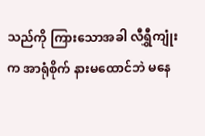သည်ကို ကြားသောအခါ လီရွှီကျုံးက အာရုံစိုက် နားမထောင်ဘဲ မနေ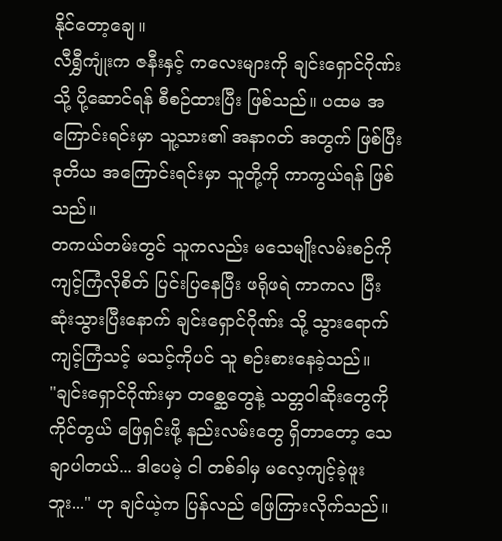နိုင်တော့ချေ။
လီရွှီကျုံးက ဇနီးနှင့် ကလေးများကို ချင်းရှောင်ဂိုဏ်းသို့ ပို့ဆောင်ရန် စီစဉ်ထားပြီး ဖြစ်သည်။ ပထမ အကြောင်းရင်းမှာ သူ့သား၏ အနာဂတ် အတွက် ဖြစ်ပြီး ဒုတိယ အကြောင်းရင်းမှာ သူတို့ကို ကာကွယ်ရန် ဖြစ်သည်။
တကယ်တမ်းတွင် သူကလည်း မသေမျိုးလမ်းစဉ်ကို ကျင့်ကြံလိုစိတ် ပြင်းပြနေပြီး ဖရိုဖရဲ ကာကလ ပြီးဆုံးသွားပြီးနောက် ချင်းရှောင်ဂိုဏ်း သို့ သွားရောက် ကျင့်ကြံသင့် မသင့်ကိုပင် သူ စဉ်းစားနေခဲ့သည်။
"ချင်းရှောင်ဂိုဏ်းမှာ တစ္ဆေတွေနဲ့ သတ္တဝါဆိုးတွေကို ကိုင်တွယ် ဖြေရှင်းဖို့ နည်းလမ်းတွေ ရှိတာတော့ သေချာပါတယ်... ဒါပေမဲ့ ငါ တစ်ခါမှ မလေ့ကျင့်ခဲ့ဖူးဘူး..." ဟု ချင်ယဲ့က ပြန်လည် ဖြေကြားလိုက်သည်။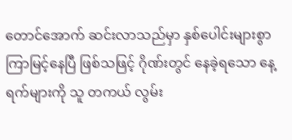တောင်အောက် ဆင်းလာသည်မှာ နှစ်ပေါင်းများစွာ ကြာမြင့်နေပြီ ဖြစ်သဖြင့် ဂိုဏ်းတွင် နေခဲ့ရသော နေ့ရက်များကို သူ တကယ် လွမ်း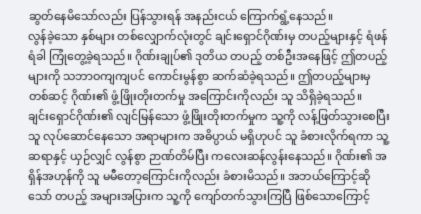ဆွတ်နေမိသော်လည်း ပြန်သွားရန် အနည်းငယ် ကြောက်ရွံ့နေသည်။
လွန်ခဲ့သော နှစ်များ တစ်လျှောက်လုံးတွင် ချင်းရှောင်ဂိုဏ်းမှ တပည့်များနှင့် ရံဖန်ရံခါ ကြုံတွေ့ခဲ့ရသည်။ ဂိုဏ်းချုပ်၏ ဒုတိယ တပည့် တစ်ဦးအနေဖြင့် ဤတပည့်များကို သဘာဝကျကျပင် ကောင်းမွန်စွာ ဆက်ဆံခဲ့ရသည်။ ဤတပည့်များမှ တစ်ဆင့် ဂိုဏ်း၏ ဖွံ့ဖြိုးတိုးတက်မှု အကြောင်းကိုလည်း သူ သိရှိခဲ့ရသည်။
ချင်းရှောင်ဂိုဏ်း၏ လျင်မြန်သော ဖွံ့ဖြိုးတိုးတက်မှုက သူ့ကို လန့်ဖြတ်သွားစေပြီး သူ လုပ်ဆောင်နေသော အရာများက အဓိပ္ပာယ် မရှိဟုပင် သူ ခံစားလိုက်ရကာ သူ့ဆရာနှင့် ယှဉ်လျှင် လွန်စွာ ဉာဏ်တိမ်ပြီး ကလေးဆန်လွန်းနေသည်။ ဂိုဏ်း၏ အရှိန်အဟုန်ကို သူ မမီတော့ကြောင်းကိုလည်း ခံစားမိသည်။ အဘယ်ကြောင့်ဆိုသော် တပည့် အများအပြားက သူ့ကို ကျော်တက်သွားကြပြီ ဖြစ်သောကြောင့်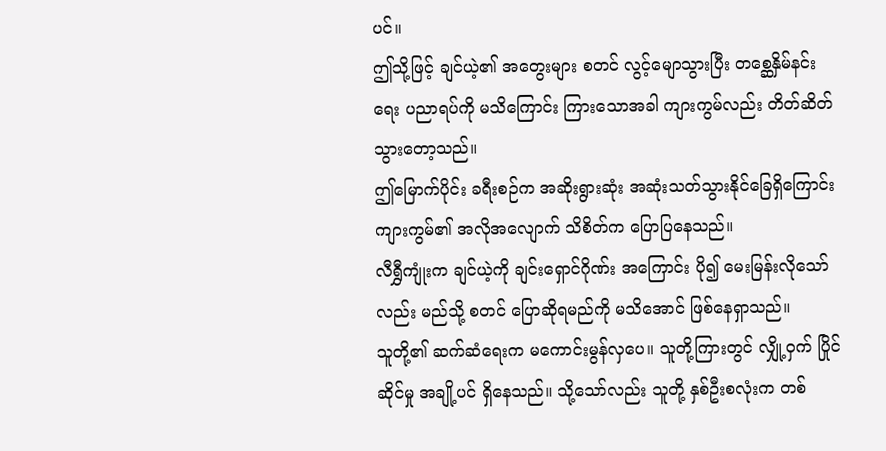ပင်။
ဤသို့ဖြင့် ချင်ယဲ့၏ အတွေးများ စတင် လွင့်မျောသွားပြီး တစ္ဆေနှိမ်နင်းရေး ပညာရပ်ကို မသိကြောင်း ကြားသောအခါ ကျားကွမ်လည်း တိတ်ဆိတ်သွားတော့သည်။
ဤမြောက်ပိုင်း ခရီးစဉ်က အဆိုးရွားဆုံး အဆုံးသတ်သွားနိုင်ခြေရှိကြောင်း ကျားကွမ်၏ အလိုအလျောက် သိစိတ်က ပြောပြနေသည်။
လီရွှီကျုံးက ချင်ယဲ့ကို ချင်းရှောင်ဂိုဏ်း အကြောင်း ပို၍ မေးမြန်းလိုသော်လည်း မည်သို့ စတင် ပြောဆိုရမည်ကို မသိအောင် ဖြစ်နေရှာသည်။
သူတို့၏ ဆက်ဆံရေးက မကောင်းမွန်လှပေ။ သူတို့ကြားတွင် လျှို့ဝှက် ပြိုင်ဆိုင်မှု အချို့ပင် ရှိနေသည်။ သို့သော်လည်း သူတို့ နှစ်ဦးစလုံးက တစ်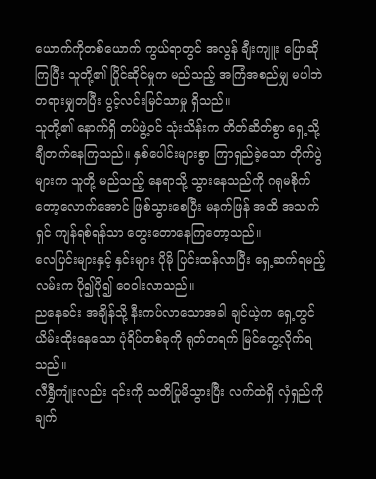ယောက်ကိုတစ်ယောက် ကွယ်ရာတွင် အလွန် ချီးကျူး ပြောဆိုကြပြီး သူတို့၏ ပြိုင်ဆိုင်မှုက မည်သည့် အကြံအစည်မျှ မပါဘဲ တရားမျှတပြီး ပွင့်လင်းမြင်သာမှု ရှိသည်။
သူတို့၏ နောက်ရှိ တပ်ဖွဲ့ဝင် သုံးသိန်းက တိတ်ဆိတ်စွာ ရှေ့သို့ ချီတက်နေကြသည်။ နှစ်ပေါင်းများစွာ ကြာရှည်ခဲ့သော တိုက်ပွဲများက သူတို့ မည်သည့် နေရာသို့ သွားနေသည်ကို ဂရုမစိုက်တော့လောက်အောင် ဖြစ်သွားစေပြီး မနက်ဖြန် အထိ အသက်ရှင် ကျန်ရစ်ရန်သာ တွေးတောနေကြတော့သည်။
လေပြင်းများနှင့် နှင်းများ ပိုမို ပြင်းထန်လာပြီး ရှေ့ဆက်ရမည့် လမ်းက ပို၍ပို၍ ဝေဝါးလာသည်။
ညနေခင်း အချိန်သို့ နီးကပ်လာသောအခါ ချင်ယဲ့က ရှေ့တွင် ယိမ်းထိုးနေသော ပုံရိပ်တစ်ခုကို ရုတ်တရက် မြင်တွေ့လိုက်ရသည်။
လီရွှီကျုံးလည်း ၎င်းကို သတိပြုမိသွားပြီး လက်ထဲရှိ လှံရှည်ကို ချက်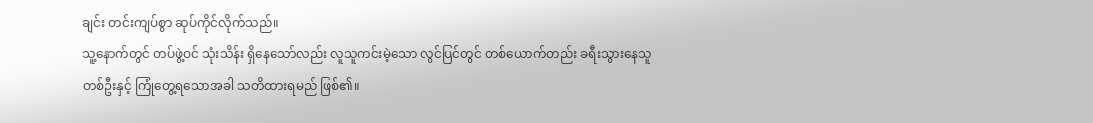ချင်း တင်းကျပ်စွာ ဆုပ်ကိုင်လိုက်သည်။
သူ့နောက်တွင် တပ်ဖွဲ့ဝင် သုံးသိန်း ရှိနေသော်လည်း လူသူကင်းမဲ့သော လွင်ပြင်တွင် တစ်ယောက်တည်း ခရီးသွားနေသူ တစ်ဦးနှင့် ကြုံတွေ့ရသောအခါ သတိထားရမည် ဖြစ်၏။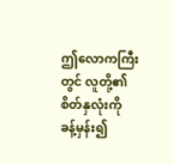ဤလောကကြီးတွင် လူတို့၏ စိတ်နှလုံးကို ခန့်မှန်း၍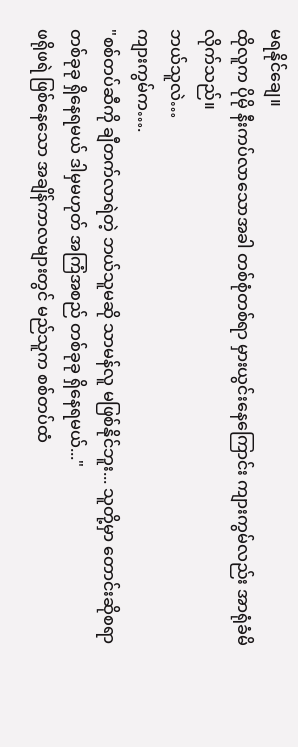မရနိုင်ချေ။
ထိုလူက ပိုမို နီးကပ်လာသောအခါ တစ်စုံတစ်ရာ မှားယွင်းနေကြောင်း ကျားကွမ်လည်း အာရုံခံမိလိုက်သည်။
ဘယ်သူလဲ…
ကျားကွမ်က….
"စစ်တပ်ဆီကို ချီတက်လာရဲတဲ့ ဘယ်သူမဆို သာမန်လူ မဖြစ်နိုင်ဘူး... သူတို့မှာ တောင်းဆိုစရာ တစ်ခုခု ရှိနေရမယ် ဒါမှမဟုတ် အကြံအစည် တစ်ခုခု ရှိနေရမယ်..."
ဖရိုဖရဲ ဖြစ်နေသော အချိန်ကာလများတွင် မည်သူက စစ်တပ်ထံ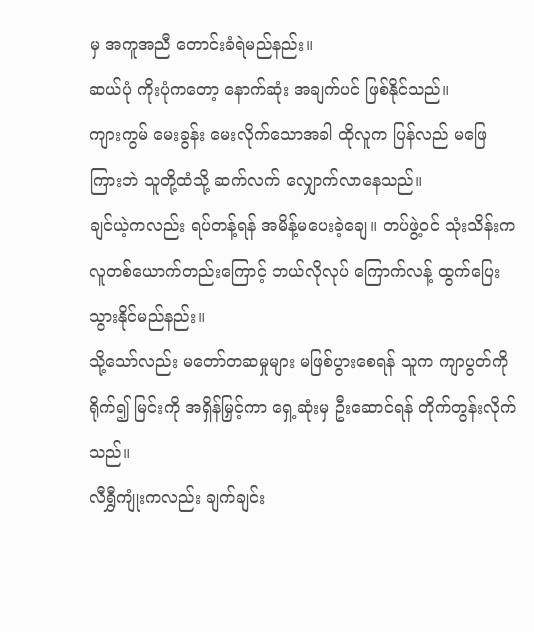မှ အကူအညီ တောင်းခံရဲမည်နည်း။
ဆယ်ပုံ ကိုးပုံကတော့ နောက်ဆုံး အချက်ပင် ဖြစ်နိုင်သည်။
ကျားကွမ် မေးခွန်း မေးလိုက်သောအခါ ထိုလူက ပြန်လည် မဖြေကြားဘဲ သူတို့ထံသို့ ဆက်လက် လျှောက်လာနေသည်။
ချင်ယဲ့ကလည်း ရပ်တန့်ရန် အမိန့်မပေးခဲ့ချေ။ တပ်ဖွဲ့ဝင် သုံးသိန်းက လူတစ်ယောက်တည်းကြောင့် ဘယ်လိုလုပ် ကြောက်လန့် ထွက်ပြေးသွားနိုင်မည်နည်း။
သို့သော်လည်း မတော်တဆမှုများ မဖြစ်ပွားစေရန် သူက ကျာပွတ်ကို ရိုက်၍ မြင်းကို အရှိန်မြှင့်ကာ ရှေ့ဆုံးမှ ဦးဆောင်ရန် တိုက်တွန်းလိုက်သည်။
လီရွှီကျုံးကလည်း ချက်ချင်း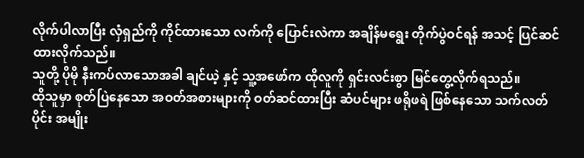လိုက်ပါလာပြီး လှံရှည်ကို ကိုင်ထားသော လက်ကို ပြောင်းလဲကာ အချိန်မရွေး တိုက်ပွဲဝင်ရန် အသင့် ပြင်ဆင်ထားလိုက်သည်။
သူတို့ ပိုမို နီးကပ်လာသောအခါ ချင်ယဲ့ နှင့် သူ့အဖော်က ထိုလူကို ရှင်းလင်းစွာ မြင်တွေ့လိုက်ရသည်။
ထိုသူမှာ စုတ်ပြဲနေသော အဝတ်အစားများကို ဝတ်ဆင်ထားပြီး ဆံပင်များ ဖရိုဖရဲ ဖြစ်နေသော သက်လတ်ပိုင်း အမျိုး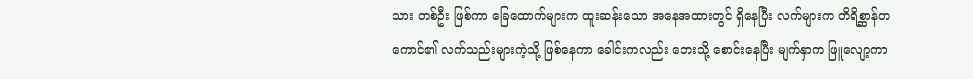သား တစ်ဦး ဖြစ်ကာ ခြေထောက်များက ထူးဆန်းသော အနေအထားတွင် ရှိနေပြီး လက်များက တိရိစ္ဆာန်တကောင်၏ လက်သည်းများကဲ့သို့ ဖြစ်နေကာ ခေါင်းကလည်း ဘေးသို့ စောင်းနေပြီး မျက်နှာက ဖြူလျော့ကာ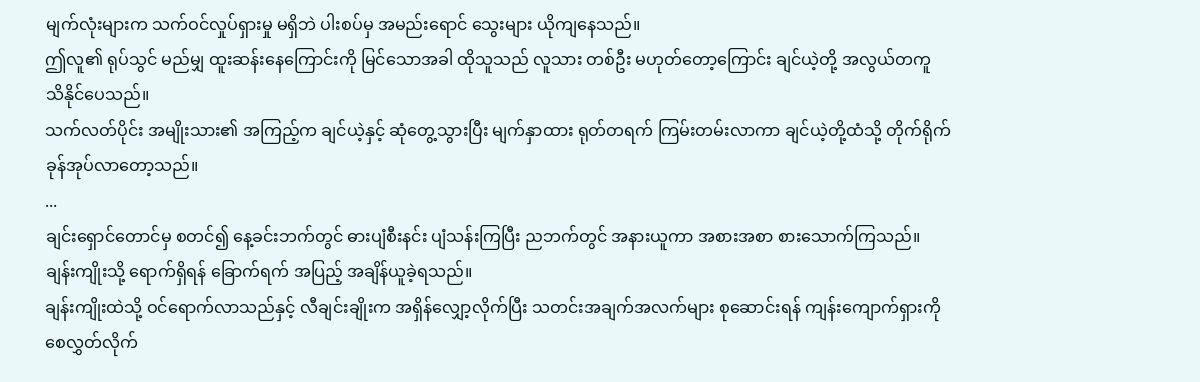မျက်လုံးများက သက်ဝင်လှုပ်ရှားမှု မရှိဘဲ ပါးစပ်မှ အမည်းရောင် သွေးများ ယိုကျနေသည်။
ဤလူ၏ ရုပ်သွင် မည်မျှ ထူးဆန်းနေကြောင်းကို မြင်သောအခါ ထိုသူသည် လူသား တစ်ဦး မဟုတ်တော့ကြောင်း ချင်ယဲ့တို့ အလွယ်တကူ သိနိုင်ပေသည်။
သက်လတ်ပိုင်း အမျိုးသား၏ အကြည့်က ချင်ယဲ့နှင့် ဆုံတွေ့သွားပြီး မျက်နှာထား ရုတ်တရက် ကြမ်းတမ်းလာကာ ချင်ယဲ့တို့ထံသို့ တိုက်ရိုက် ခုန်အုပ်လာတော့သည်။
...
ချင်းရှောင်တောင်မှ စတင်၍ နေ့ခင်းဘက်တွင် ဓားပျံစီးနင်း ပျံသန်းကြပြီး ညဘက်တွင် အနားယူကာ အစားအစာ စားသောက်ကြသည်။ ချန်းကျိုးသို့ ရောက်ရှိရန် ခြောက်ရက် အပြည့် အချိန်ယူခဲ့ရသည်။
ချန်းကျိုးထဲသို့ ဝင်ရောက်လာသည်နှင့် လီချင်းချိုးက အရှိန်လျှော့လိုက်ပြီး သတင်းအချက်အလက်များ စုဆောင်းရန် ကျန်းကျောက်ရှားကို စေလွှတ်လိုက်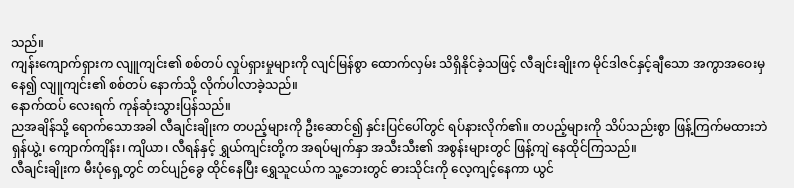သည်။
ကျန်းကျောက်ရှားက လျူကျင်း၏ စစ်တပ် လှုပ်ရှားမှုများကို လျင်မြန်စွာ ထောက်လှမ်း သိရှိနိုင်ခဲ့သဖြင့် လီချင်းချိုးက မိုင်ဒါဇင်နှင့်ချီသော အကွာအဝေးမှ နေ၍ လျူကျင်း၏ စစ်တပ် နောက်သို့ လိုက်ပါလာခဲ့သည်။
နောက်ထပ် လေးရက် ကုန်ဆုံးသွားပြန်သည်။
ညအချိန်သို့ ရောက်သောအခါ လီချင်းချိုးက တပည့်များကို ဦးဆောင်၍ နှင်းပြင်ပေါ်တွင် ရပ်နားလိုက်၏။ တပည့်များကို သိပ်သည်းစွာ ဖြန့်ကြက်မထားဘဲ ရှန်ယွဲ့၊ ကျောက်ကျိန်း၊ ကျိယာ၊ လီရန်နှင့် ရွှယ်ကျင်းတို့က အရပ်မျက်နှာ အသီးသီး၏ အစွန်းများတွင် ဖြန့်ကျဲ နေထိုင်ကြသည်။
လီချင်းချိုးက မီးပုံရှေ့တွင် တင်ပျဉ်ခွေ ထိုင်နေပြီး ရွှေသူငယ်က သူ့ဘေးတွင် ဓားသိုင်းကို လေ့ကျင့်နေကာ ယွင်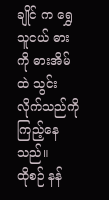ချိုင် က ရွှေသူငယ် ဓားကို ဓားအိမ်ထဲ သွင်းလိုက်သည်ကို ကြည့်နေသည်။
ထိုစဉ် နန်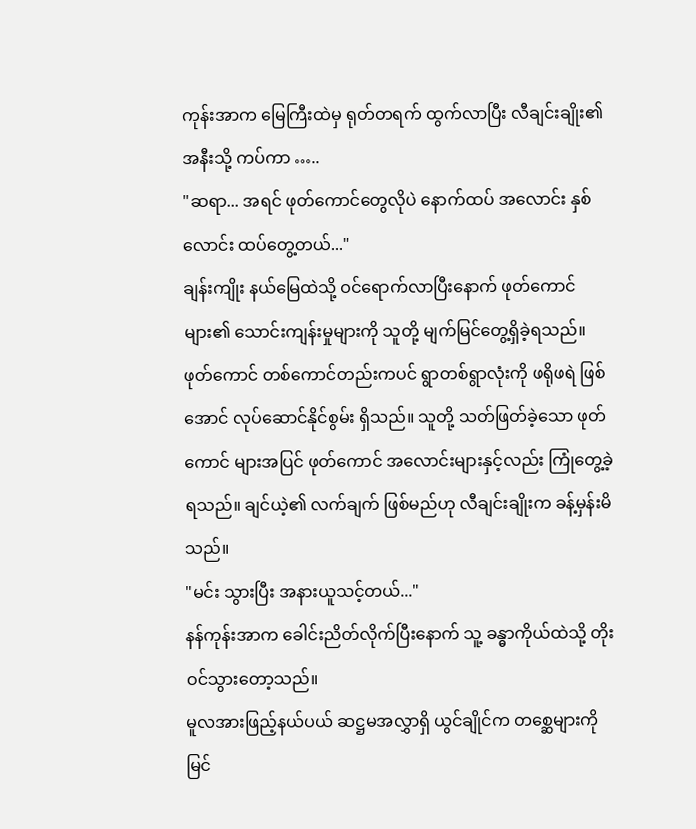ကုန်းအာက မြေကြီးထဲမှ ရုတ်တရက် ထွက်လာပြီး လီချင်းချိုး၏ အနီးသို့ ကပ်ကာ …..
"ဆရာ... အရင် ဖုတ်ကောင်တွေလိုပဲ နောက်ထပ် အလောင်း နှစ်လောင်း ထပ်တွေ့တယ်..."
ချန်းကျိုး နယ်မြေထဲသို့ ဝင်ရောက်လာပြီးနောက် ဖုတ်ကောင် များ၏ သောင်းကျန်းမှုများကို သူတို့ မျက်မြင်တွေ့ရှိခဲ့ရသည်။ ဖုတ်ကောင် တစ်ကောင်တည်းကပင် ရွာတစ်ရွာလုံးကို ဖရိုဖရဲ ဖြစ်အောင် လုပ်ဆောင်နိုင်စွမ်း ရှိသည်။ သူတို့ သတ်ဖြတ်ခဲ့သော ဖုတ်ကောင် များအပြင် ဖုတ်ကောင် အလောင်းများနှင့်လည်း ကြုံတွေ့ခဲ့ရသည်။ ချင်ယဲ့၏ လက်ချက် ဖြစ်မည်ဟု လီချင်းချိုးက ခန့်မှန်းမိသည်။
"မင်း သွားပြီး အနားယူသင့်တယ်..."
နန်ကုန်းအာက ခေါင်းညိတ်လိုက်ပြီးနောက် သူ့ ခန္ဓာကိုယ်ထဲသို့ တိုးဝင်သွားတော့သည်။
မူလအားဖြည့်နယ်ပယ် ဆဋ္ဌမအလွှာရှိ ယွင်ချိုင်က တစ္ဆေများကို မြင်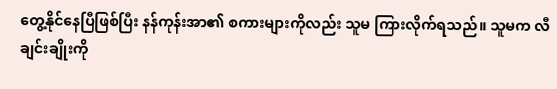တွေ့နိုင်နေပြီဖြစ်ပြီး နန်ကုန်းအာ၏ စကားများကိုလည်း သူမ ကြားလိုက်ရသည်။ သူမက လီချင်းချိုးကို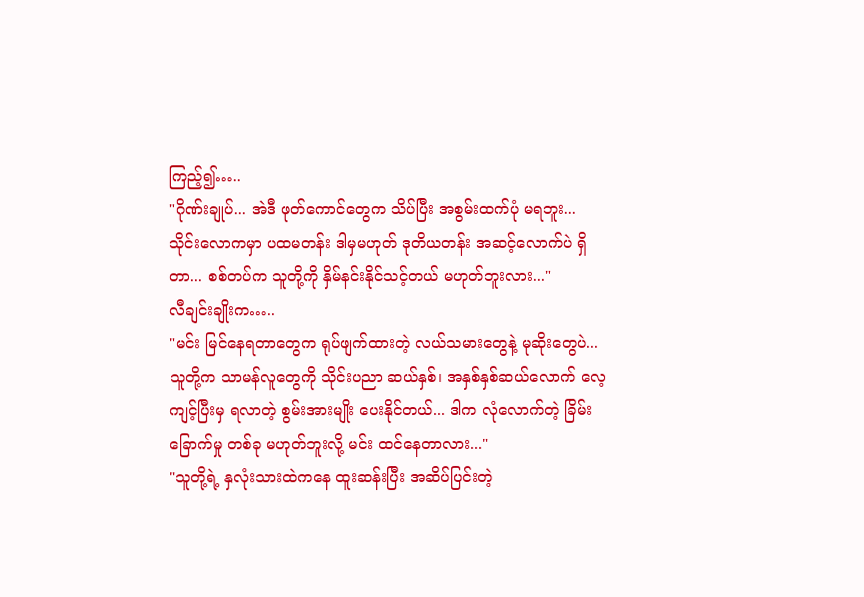ကြည့်၍…..
"ဂိုဏ်းချုပ်... အဲဒီ ဖုတ်ကောင်တွေက သိပ်ပြီး အစွမ်းထက်ပုံ မရဘူး... သိုင်းလောကမှာ ပထမတန်း ဒါမှမဟုတ် ဒုတိယတန်း အဆင့်လောက်ပဲ ရှိတာ... စစ်တပ်က သူတို့ကို နှိမ်နင်းနိုင်သင့်တယ် မဟုတ်ဘူးလား..."
လီချင်းချိုးက…..
"မင်း မြင်နေရတာတွေက ရုပ်ဖျက်ထားတဲ့ လယ်သမားတွေနဲ့ မုဆိုးတွေပဲ... သူတို့က သာမန်လူတွေကို သိုင်းပညာ ဆယ်နှစ်၊ အနှစ်နှစ်ဆယ်လောက် လေ့ကျင့်ပြီးမှ ရလာတဲ့ စွမ်းအားမျိုး ပေးနိုင်တယ်... ဒါက လုံလောက်တဲ့ ခြိမ်းခြောက်မှု တစ်ခု မဟုတ်ဘူးလို့ မင်း ထင်နေတာလား..."
"သူတို့ရဲ့ နှလုံးသားထဲကနေ ထူးဆန်းပြီး အဆိပ်ပြင်းတဲ့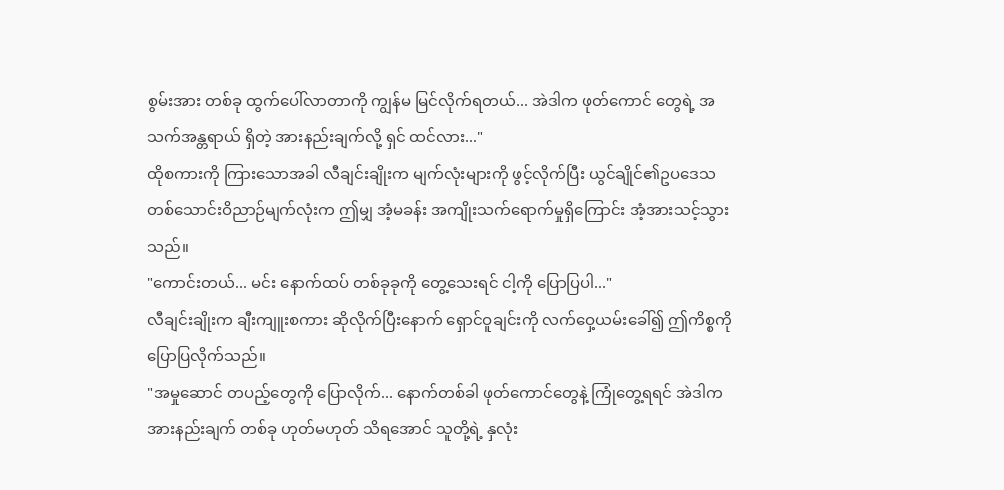စွမ်းအား တစ်ခု ထွက်ပေါ်လာတာကို ကျွန်မ မြင်လိုက်ရတယ်... အဲဒါက ဖုတ်ကောင် တွေရဲ့ အသက်အန္တရာယ် ရှိတဲ့ အားနည်းချက်လို့ ရှင် ထင်လား..."
ထိုစကားကို ကြားသောအခါ လီချင်းချိုးက မျက်လုံးများကို ဖွင့်လိုက်ပြီး ယွင်ချိုင်၏ဥပဒေသတစ်သောင်းဝိညာဉ်မျက်လုံးက ဤမျှ အံ့မခန်း အကျိုးသက်ရောက်မှုရှိကြောင်း အံ့အားသင့်သွားသည်။
"ကောင်းတယ်... မင်း နောက်ထပ် တစ်ခုခုကို တွေ့သေးရင် ငါ့ကို ပြောပြပါ..."
လီချင်းချိုးက ချီးကျူးစကား ဆိုလိုက်ပြီးနောက် ရှောင်ဝူချင်းကို လက်ဝှေ့ယမ်းခေါ်၍ ဤကိစ္စကို ပြောပြလိုက်သည်။
"အမှုဆောင် တပည့်တွေကို ပြောလိုက်... နောက်တစ်ခါ ဖုတ်ကောင်တွေနဲ့ ကြုံတွေ့ရရင် အဲဒါက အားနည်းချက် တစ်ခု ဟုတ်မဟုတ် သိရအောင် သူတို့ရဲ့ နှလုံး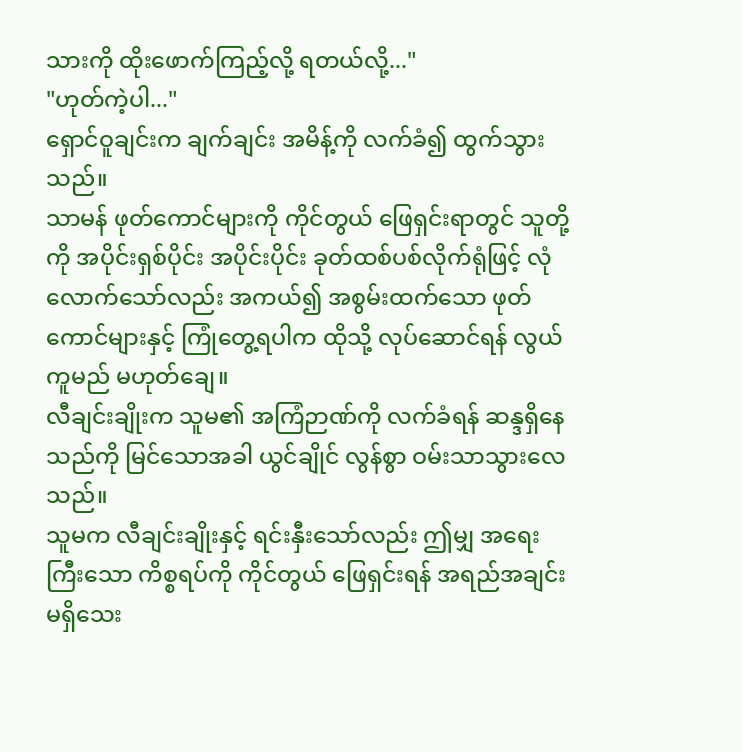သားကို ထိုးဖောက်ကြည့်လို့ ရတယ်လို့..."
"ဟုတ်ကဲ့ပါ..."
ရှောင်ဝူချင်းက ချက်ချင်း အမိန့်ကို လက်ခံ၍ ထွက်သွားသည်။
သာမန် ဖုတ်ကောင်များကို ကိုင်တွယ် ဖြေရှင်းရာတွင် သူတို့ကို အပိုင်းရှစ်ပိုင်း အပိုင်းပိုင်း ခုတ်ထစ်ပစ်လိုက်ရုံဖြင့် လုံလောက်သော်လည်း အကယ်၍ အစွမ်းထက်သော ဖုတ်ကောင်များနှင့် ကြုံတွေ့ရပါက ထိုသို့ လုပ်ဆောင်ရန် လွယ်ကူမည် မဟုတ်ချေ။
လီချင်းချိုးက သူမ၏ အကြံဉာဏ်ကို လက်ခံရန် ဆန္ဒရှိနေသည်ကို မြင်သောအခါ ယွင်ချိုင် လွန်စွာ ဝမ်းသာသွားလေသည်။
သူမက လီချင်းချိုးနှင့် ရင်းနှီးသော်လည်း ဤမျှ အရေးကြီးသော ကိစ္စရပ်ကို ကိုင်တွယ် ဖြေရှင်းရန် အရည်အချင်း မရှိသေး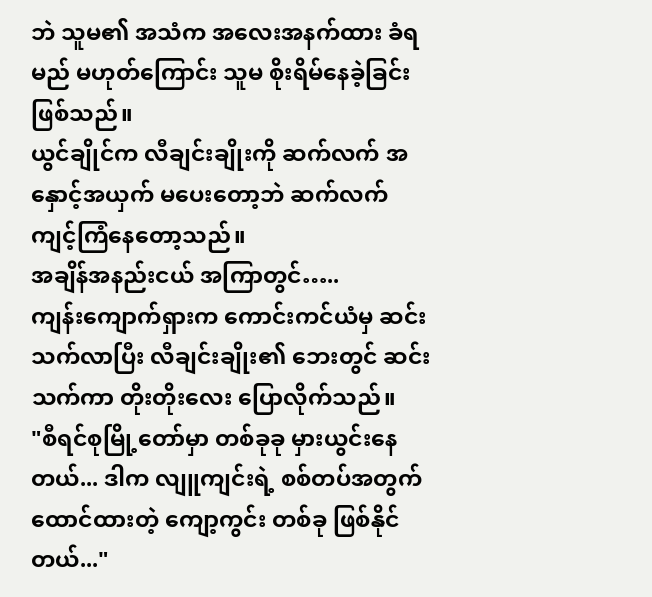ဘဲ သူမ၏ အသံက အလေးအနက်ထား ခံရမည် မဟုတ်ကြောင်း သူမ စိုးရိမ်နေခဲ့ခြင်း ဖြစ်သည်။
ယွင်ချိုင်က လီချင်းချိုးကို ဆက်လက် အနှောင့်အယှက် မပေးတော့ဘဲ ဆက်လက် ကျင့်ကြံနေတော့သည်။
အချိန်အနည်းငယ် အကြာတွင်…..
ကျန်းကျောက်ရှားက ကောင်းကင်ယံမှ ဆင်းသက်လာပြီး လီချင်းချိုး၏ ဘေးတွင် ဆင်းသက်ကာ တိုးတိုးလေး ပြောလိုက်သည်။
"စီရင်စုမြို့တော်မှာ တစ်ခုခု မှားယွင်းနေတယ်... ဒါက လျူကျင်းရဲ့ စစ်တပ်အတွက် ထောင်ထားတဲ့ ကျော့ကွင်း တစ်ခု ဖြစ်နိုင်တယ်..."